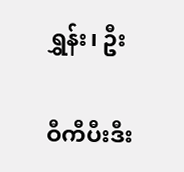ရွှန်း၊ ဦး

ဝီကီပီးဒီး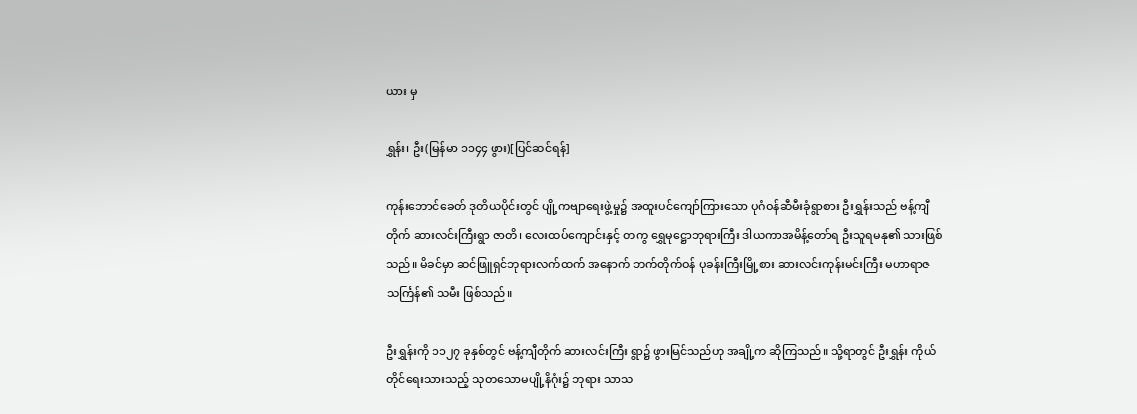ယား မှ

ရွှန်း၊ ဦး(မြန်မာ ၁၁၄၄ ဖွား)[ပြင်ဆင်ရန်]

ကုန်းဘောင်ခေတ် ဒုတိယပိုင်းတွင် ပျို့ကဗျာရေးဖွဲ့မှု၌ အထူးပင်ကျော်ကြားသော ပုဂံဝန်ဆီမီးခုံရွာစား ဦးရွှန်းသည် ဗန့်ကျီတိုက် ဆားလင်းကြီးရွာ ဇာတိ၊ လေးထပ်ကျောင်းနှင့် တကွ ရွှေမုဋ္ဌောဘုရားကြီး ဒါယကာအမိန့်တော်ရ ဦးသူရမနု၏ သားဖြစ်သည်။ မိခင်မှာ ဆင်ဖြူရှင်ဘုရားလက်ထက် အနောက် ဘက်တိုက်ဝန် ပုခန်းကြီးမြို့စား ဆားလင်းကုန်းမင်းကြီး မဟာရာဇသင်္ကြန်၏ သမီး ဖြစ်သည်။

ဦးရွှန်းကို ၁၁၂၇ ခုနှစ်တွင် ဗန့်ကျီတိုက် ဆားလင်းကြီး ရွာ၌ ဖွားမြင်သည်ဟု အချို့က ဆိုကြသည်။ သို့ရာတွင် ဦးရွှန်း ကိုယ်တိုင်ရေးသားသည့် သုတသောမပျို့နိဂုံး၌ ဘုရား သာသ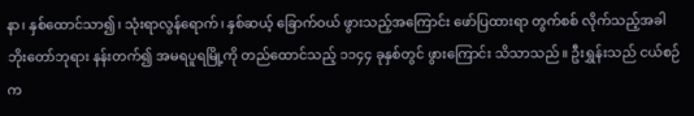နာ၊ နှစ်ထောင်သာ၍၊ သုံးရာလွန်ရောက်၊ နှစ်ဆယ့် ခြောက်ဝယ် ဖွားသည့်အကြောင်း ဖော်ပြထားရာ တွက်စစ် လိုက်သည့်အခါ ဘိုးတော်ဘုရား နန်းတက်၍ အမရပူရမြို့ကို တည်ထောင်သည့် ၁၁၄၄ ခုနှစ်တွင် ဖွားကြောင်း သိသာသည်။ ဦးရွှန်းသည် ငယ်စဉ်က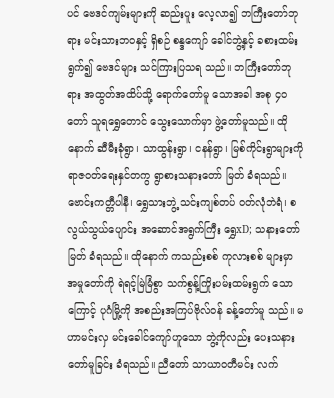ပင် ဗေဒင်ကျမ်းများကို ဆည်းပူး လေ့လာ၍ ဘကြီးတော်ဘုရား မင်းသားဘဝနှင့် ရှိစဉ် စန္ဒကျော် ခေါင်ဘွဲ့နှင့် ခစားထမ်းရွက်၍ ဗေဒင်များ သင်ကြားပြသရ သည်။ ဘကြီးတော်ဘုရား အထွတ်အထိပ်သို့ ရောက်တော်မူ သောအခါ အစု ၄ဝ တော် သူရရွှေတောင် သွေးသောက်မှာ ဖွဲ့တော်မူသည်။ ထိုနောက် ဆီမီးခုံရွာ၊ သာထွန်းရွာ၊ ငနန်ရွာ၊ မြစ်ကိုင်းရွာများကို ရာဇဝတ်ရေးနှင်တကွ ရွာစားသနားတော် မြတ် ခံရသည်။ ဗောင်းကတ္တီပါနီ၊ ရွှေသားဘွဲ့ သင်းကျစ်တပ် ဝတ်လုံဘဲရံ၊ စလွယ်သွယ်ပျောင်း အဆောင်အရွက်ကြီး ရွှေxD; သနားတော်မြတ် ခံရသည်။ ထိုနောက် ကသည်းစစ် ကုလားစစ် များမှာ အမှုတော်ကို ရဲရင့်မြဲမြံစွာ သက်စွန့်ကြိုးပမ်းထမ်းရွက် သောကြောင့် ပုဂံမြို့ကို အစည်းအကြပ်ဗိုလ်ဝန် ခန့်တော်မူ သည်။ မဟာမင်းလှ မင်းခေါင်ကျော်ဟူသော ဘွဲ့ကိုလည်း ပေးသနားတော်မူခြင်း ခံရသည်။ ညီတော် သာယာဝတီမင်း လက်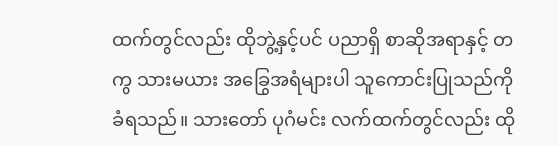ထက်တွင်လည်း ထိုဘွဲ့နှင့်ပင် ပညာရှိ စာဆိုအရာနှင့် တကွ သားမယား အခြွေအရံများပါ သူကောင်းပြုသည်ကို ခံရသည်။ သားတော် ပုဂံမင်း လက်ထက်တွင်လည်း ထို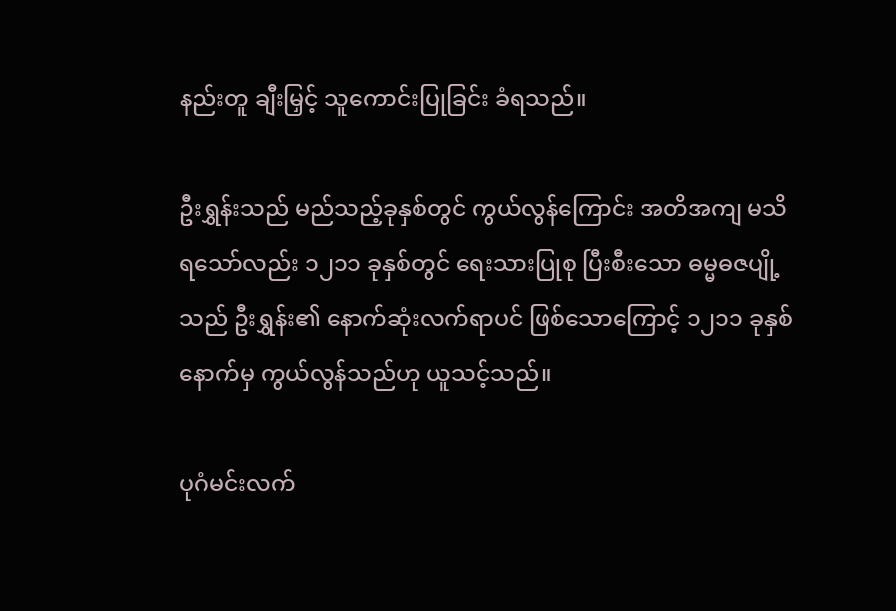နည်းတူ ချီးမြှင့် သူကောင်းပြုခြင်း ခံရသည်။

ဦးရွှန်းသည် မည်သည့်ခုနှစ်တွင် ကွယ်လွန်ကြောင်း အတိအကျ မသိရသော်လည်း ၁၂၁၁ ခုနှစ်တွင် ရေးသားပြုစု ပြီးစီးသော ဓမ္မဓဇပျို့သည် ဦးရွှန်း၏ နောက်ဆုံးလက်ရာပင် ဖြစ်သောကြောင့် ၁၂၁၁ ခုနှစ် နောက်မှ ကွယ်လွန်သည်ဟု ယူသင့်သည်။

ပုဂံမင်းလက်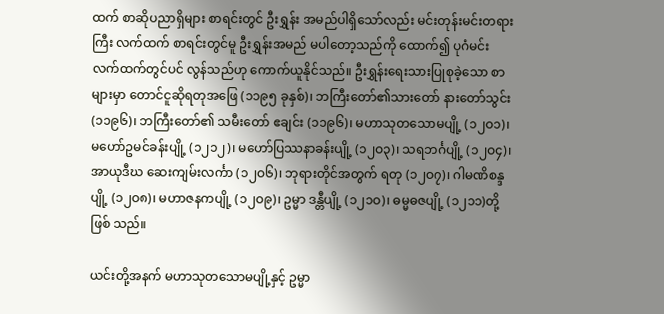ထက် စာဆိုပညာရှိများ စာရင်းတွင် ဦးရွှန်း အမည်ပါရှိသော်လည်း မင်းတုန်းမင်းတရားကြီး လက်ထက် စာရင်းတွင်မူ ဦးရွှန်းအမည် မပါတော့သည်ကို ထောက်၍ ပုဂံမင်းလက်ထက်တွင်ပင် လွန်သည်ဟု ကောက်ယူနိုင်သည်။ ဦးရွှန်းရေးသားပြုစုခဲ့သော စာများမှာ တောင်ငူဆိုရတုအဖြေ (၁၁၉၅ ခုနှစ်)၊ ဘကြီးတော်၏သားတော် နားတော်သွင်း (၁၁၉၆)၊ ဘကြီးတော်၏ သမီးတော် ဧချင်း (၁၁၉၆)၊ မဟာသုတသောမပျို့ (၁၂ဝ၁)၊ မဟော်ဥမင်ခန်းပျို့ (၁၂၁၂)၊ မဟော်ပြဿနာခန်းပျို့ (၁၂ဝ၃)၊ သရဘင်္ဂပျို့ (၁၂ဝ၄)၊ အာယုဒီဃ ဆေးကျမ်းလင်္ကာ (၁၂ဝ၆)၊ ဘုရားတိုင်အတွက် ရတု (၁၂ဝ၇)၊ ဂါမဏိစန္ဒပျို့ (၁၂ဝ၈)၊ မဟာဇနကပျို့ (၁၂ဝ၉)၊ ဥမ္မာ ဒန္တီပျို့ (၁၂၁ဝ)၊ ဓမ္မဓဇပျို့ (၁၂၁၁)တို့ ဖြစ် သည်။

ယင်းတို့အနက် မဟာသုတသောမပျို့နှင့် ဥမ္မာ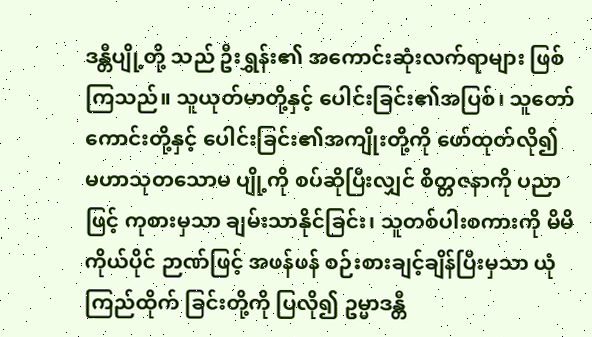ဒန္တီပျို့တို့ သည် ဦးရွှန်း၏ အကောင်းဆုံးလက်ရာများ ဖြစ်ကြသည်။ သူယုတ်မာတို့နှင့် ပေါင်းခြင်း၏အပြစ်၊ သူတော်ကောင်းတို့နှင့် ပေါင်းခြင်း၏အကျိုးတို့ကို ဖော်ထုတ်လို၍ မဟာသုတသောမ ပျို့ကို စပ်ဆိုပြီးလျှင် စိတ္တဇနာကို ပညာဖြင့် ကုစားမှသာ ချမ်းသာနိုင်ခြင်း၊ သူတစ်ပါးစကားကို မိမိကိုယ်ပိုင် ဉာဏ်ဖြင့် အဖန်ဖန် စဉ်းစားချင့်ချိန်ပြီးမှသာ ယုံကြည်ထိုက် ခြင်းတို့ကို ပြလို၍ ဥမ္မာဒန္တီ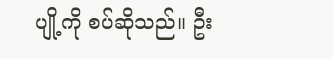ပျို့ကို စပ်ဆိုသည်။ ဦး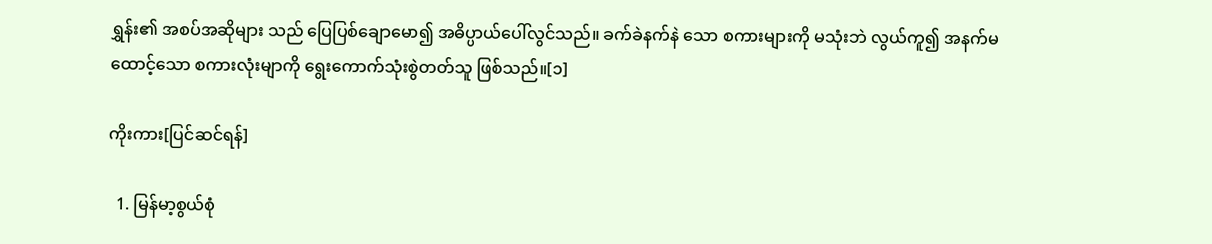ရွှန်း၏ အစပ်အဆိုများ သည် ပြေပြစ်ချောမော၍ အဓိပ္ပာယ်ပေါ်လွင်သည်။ ခက်ခဲနက်နဲ သော စကားများကို မသုံးဘဲ လွယ်ကူ၍ အနက်မထောင့်သော စကားလုံးမျာကို ရွေးကောက်သုံးစွဲတတ်သူ ဖြစ်သည်။[၁]

ကိုးကား[ပြင်ဆင်ရန်]

  1. မြန်မာ့စွယ်စုံ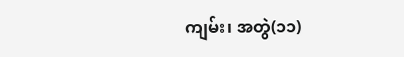ကျမ်း၊ အတွဲ(၁၁)